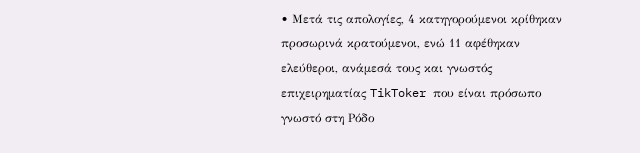• Μετά τις απολογίες, 4 κατηγορούμενοι κρίθηκαν προσωρινά κρατούμενοι, ενώ 11 αφέθηκαν ελεύθεροι, ανάμεσά τους και γνωστός επιχειρηματίας TikToker που είναι πρόσωπο γνωστό στη Ρόδο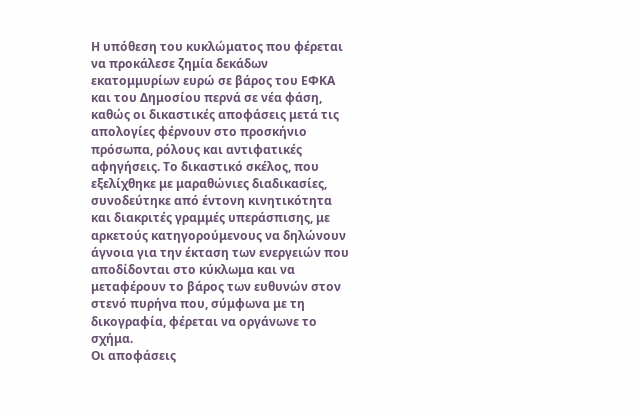Η υπόθεση του κυκλώματος που φέρεται να προκάλεσε ζημία δεκάδων εκατομμυρίων ευρώ σε βάρος του ΕΦΚΑ και του Δημοσίου περνά σε νέα φάση, καθώς οι δικαστικές αποφάσεις μετά τις απολογίες φέρνουν στο προσκήνιο πρόσωπα, ρόλους και αντιφατικές αφηγήσεις. Το δικαστικό σκέλος, που εξελίχθηκε με μαραθώνιες διαδικασίες, συνοδεύτηκε από έντονη κινητικότητα και διακριτές γραμμές υπεράσπισης, με αρκετούς κατηγορούμενους να δηλώνουν άγνοια για την έκταση των ενεργειών που αποδίδονται στο κύκλωμα και να μεταφέρουν το βάρος των ευθυνών στον στενό πυρήνα που, σύμφωνα με τη δικογραφία, φέρεται να οργάνωνε το σχήμα.
Οι αποφάσεις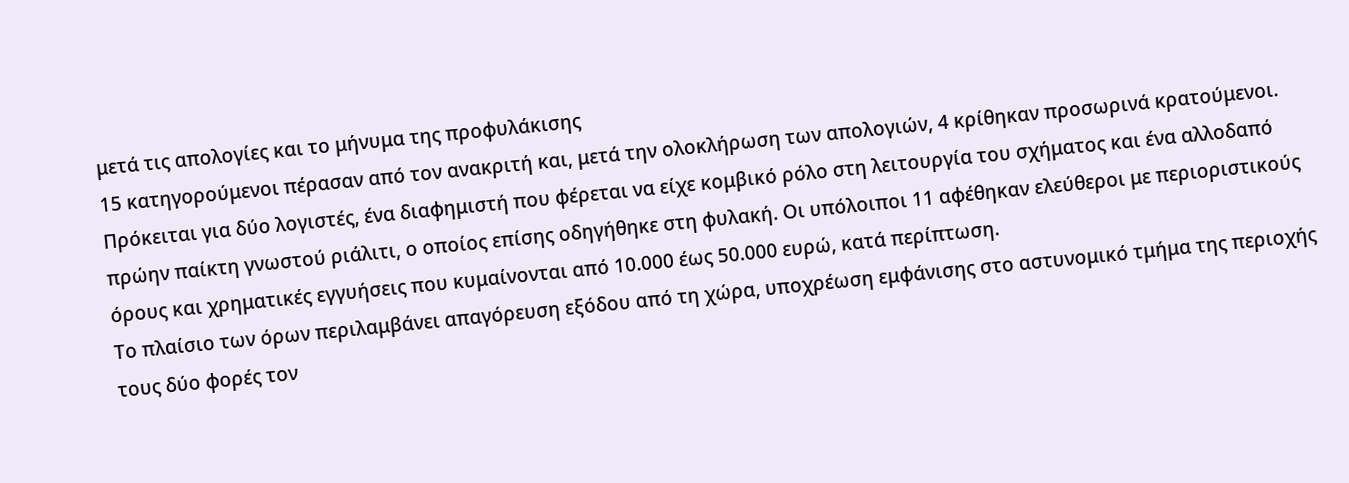μετά τις απολογίες και το μήνυμα της προφυλάκισης
15 κατηγορούμενοι πέρασαν από τον ανακριτή και, μετά την ολοκλήρωση των απολογιών, 4 κρίθηκαν προσωρινά κρατούμενοι. Πρόκειται για δύο λογιστές, ένα διαφημιστή που φέρεται να είχε κομβικό ρόλο στη λειτουργία του σχήματος και ένα αλλοδαπό πρώην παίκτη γνωστού ριάλιτι, ο οποίος επίσης οδηγήθηκε στη φυλακή. Οι υπόλοιποι 11 αφέθηκαν ελεύθεροι με περιοριστικούς όρους και χρηματικές εγγυήσεις που κυμαίνονται από 10.000 έως 50.000 ευρώ, κατά περίπτωση.
Το πλαίσιο των όρων περιλαμβάνει απαγόρευση εξόδου από τη χώρα, υποχρέωση εμφάνισης στο αστυνομικό τμήμα της περιοχής τους δύο φορές τον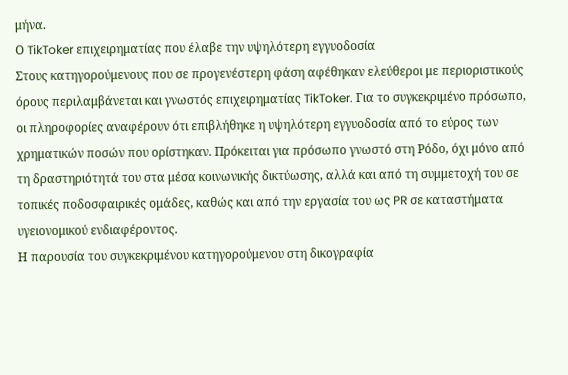μήνα.
Ο TikToker επιχειρηματίας που έλαβε την υψηλότερη εγγυοδοσία
Στους κατηγορούμενους που σε προγενέστερη φάση αφέθηκαν ελεύθεροι με περιοριστικούς όρους περιλαμβάνεται και γνωστός επιχειρηματίας TikToker. Για το συγκεκριμένο πρόσωπο, οι πληροφορίες αναφέρουν ότι επιβλήθηκε η υψηλότερη εγγυοδοσία από το εύρος των χρηματικών ποσών που ορίστηκαν. Πρόκειται για πρόσωπο γνωστό στη Ρόδο, όχι μόνο από τη δραστηριότητά του στα μέσα κοινωνικής δικτύωσης, αλλά και από τη συμμετοχή του σε τοπικές ποδοσφαιρικές ομάδες, καθώς και από την εργασία του ως PR σε καταστήματα υγειονομικού ενδιαφέροντος.
Η παρουσία του συγκεκριμένου κατηγορούμενου στη δικογραφία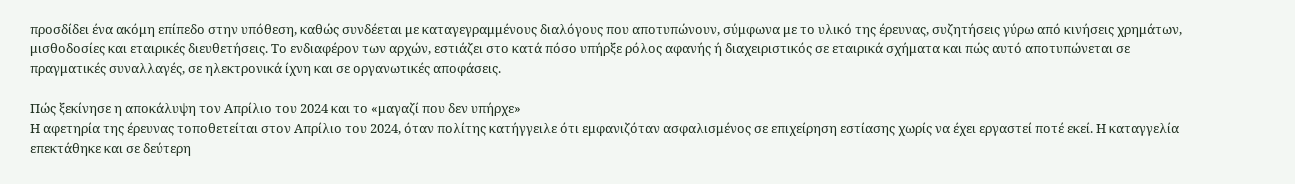προσδίδει ένα ακόμη επίπεδο στην υπόθεση, καθώς συνδέεται με καταγεγραμμένους διαλόγους που αποτυπώνουν, σύμφωνα με το υλικό της έρευνας, συζητήσεις γύρω από κινήσεις χρημάτων, μισθοδοσίες και εταιρικές διευθετήσεις. Το ενδιαφέρον των αρχών, εστιάζει στο κατά πόσο υπήρξε ρόλος αφανής ή διαχειριστικός σε εταιρικά σχήματα και πώς αυτό αποτυπώνεται σε πραγματικές συναλλαγές, σε ηλεκτρονικά ίχνη και σε οργανωτικές αποφάσεις.

Πώς ξεκίνησε η αποκάλυψη τον Απρίλιο του 2024 και το «μαγαζί που δεν υπήρχε»
Η αφετηρία της έρευνας τοποθετείται στον Απρίλιο του 2024, όταν πολίτης κατήγγειλε ότι εμφανιζόταν ασφαλισμένος σε επιχείρηση εστίασης χωρίς να έχει εργαστεί ποτέ εκεί. Η καταγγελία επεκτάθηκε και σε δεύτερη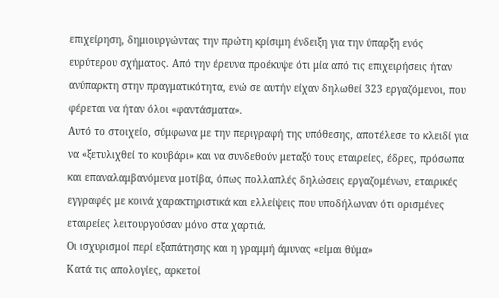επιχείρηση, δημιουργώντας την πρώτη κρίσιμη ένδειξη για την ύπαρξη ενός ευρύτερου σχήματος. Από την έρευνα προέκυψε ότι μία από τις επιχειρήσεις ήταν ανύπαρκτη στην πραγματικότητα, ενώ σε αυτήν είχαν δηλωθεί 323 εργαζόμενοι, που φέρεται να ήταν όλοι «φαντάσματα».
Αυτό το στοιχείο, σύμφωνα με την περιγραφή της υπόθεσης, αποτέλεσε το κλειδί για να «ξετυλιχθεί το κουβάρι» και να συνδεθούν μεταξύ τους εταιρείες, έδρες, πρόσωπα και επαναλαμβανόμενα μοτίβα, όπως πολλαπλές δηλώσεις εργαζομένων, εταιρικές εγγραφές με κοινά χαρακτηριστικά και ελλείψεις που υποδήλωναν ότι ορισμένες εταιρείες λειτουργούσαν μόνο στα χαρτιά.
Οι ισχυρισμοί περί εξαπάτησης και η γραμμή άμυνας «είμαι θύμα»
Κατά τις απολογίες, αρκετοί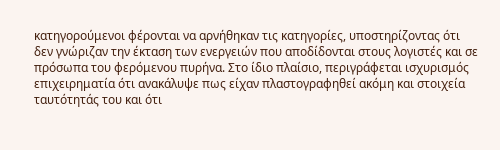κατηγορούμενοι φέρονται να αρνήθηκαν τις κατηγορίες, υποστηρίζοντας ότι δεν γνώριζαν την έκταση των ενεργειών που αποδίδονται στους λογιστές και σε πρόσωπα του φερόμενου πυρήνα. Στο ίδιο πλαίσιο, περιγράφεται ισχυρισμός επιχειρηματία ότι ανακάλυψε πως είχαν πλαστογραφηθεί ακόμη και στοιχεία ταυτότητάς του και ότι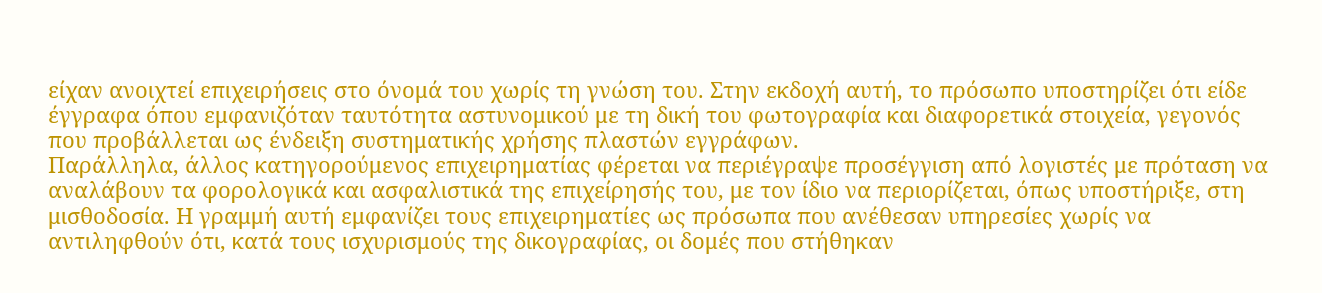είχαν ανοιχτεί επιχειρήσεις στο όνομά του χωρίς τη γνώση του. Στην εκδοχή αυτή, το πρόσωπο υποστηρίζει ότι είδε έγγραφα όπου εμφανιζόταν ταυτότητα αστυνομικού με τη δική του φωτογραφία και διαφορετικά στοιχεία, γεγονός που προβάλλεται ως ένδειξη συστηματικής χρήσης πλαστών εγγράφων.
Παράλληλα, άλλος κατηγορούμενος επιχειρηματίας φέρεται να περιέγραψε προσέγγιση από λογιστές με πρόταση να αναλάβουν τα φορολογικά και ασφαλιστικά της επιχείρησής του, με τον ίδιο να περιορίζεται, όπως υποστήριξε, στη μισθοδοσία. Η γραμμή αυτή εμφανίζει τους επιχειρηματίες ως πρόσωπα που ανέθεσαν υπηρεσίες χωρίς να αντιληφθούν ότι, κατά τους ισχυρισμούς της δικογραφίας, οι δομές που στήθηκαν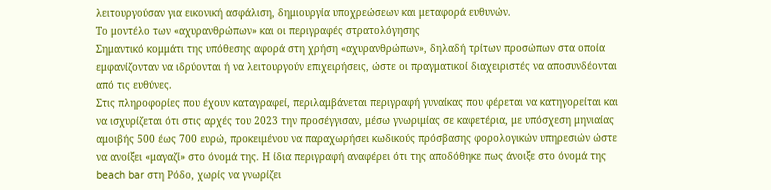λειτουργούσαν για εικονική ασφάλιση, δημιουργία υποχρεώσεων και μεταφορά ευθυνών.
Το μοντέλο των «αχυρανθρώπων» και οι περιγραφές στρατολόγησης
Σημαντικό κομμάτι της υπόθεσης αφορά στη χρήση «αχυρανθρώπων», δηλαδή τρίτων προσώπων στα οποία εμφανίζονταν να ιδρύονται ή να λειτουργούν επιχειρήσεις, ώστε οι πραγματικοί διαχειριστές να αποσυνδέονται από τις ευθύνες.
Στις πληροφορίες που έχουν καταγραφεί, περιλαμβάνεται περιγραφή γυναίκας που φέρεται να κατηγορείται και να ισχυρίζεται ότι στις αρχές του 2023 την προσέγγισαν, μέσω γνωριμίας σε καφετέρια, με υπόσχεση μηνιαίας αμοιβής 500 έως 700 ευρώ, προκειμένου να παραχωρήσει κωδικούς πρόσβασης φορολογικών υπηρεσιών ώστε να ανοίξει «μαγαζί» στο όνομά της. Η ίδια περιγραφή αναφέρει ότι της αποδόθηκε πως άνοιξε στο όνομά της beach bar στη Ρόδο, χωρίς να γνωρίζει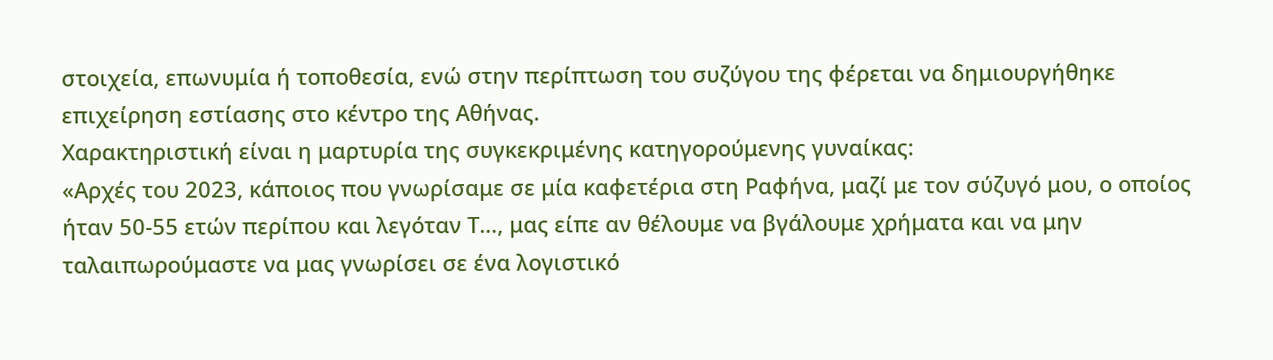στοιχεία, επωνυμία ή τοποθεσία, ενώ στην περίπτωση του συζύγου της φέρεται να δημιουργήθηκε επιχείρηση εστίασης στο κέντρο της Αθήνας.
Χαρακτηριστική είναι η μαρτυρία της συγκεκριμένης κατηγορούμενης γυναίκας:
«Αρχές του 2023, κάποιος που γνωρίσαμε σε μία καφετέρια στη Ραφήνα, μαζί με τον σύζυγό μου, ο οποίος ήταν 50-55 ετών περίπου και λεγόταν Τ…, μας είπε αν θέλουμε να βγάλουμε χρήματα και να μην ταλαιπωρούμαστε να μας γνωρίσει σε ένα λογιστικό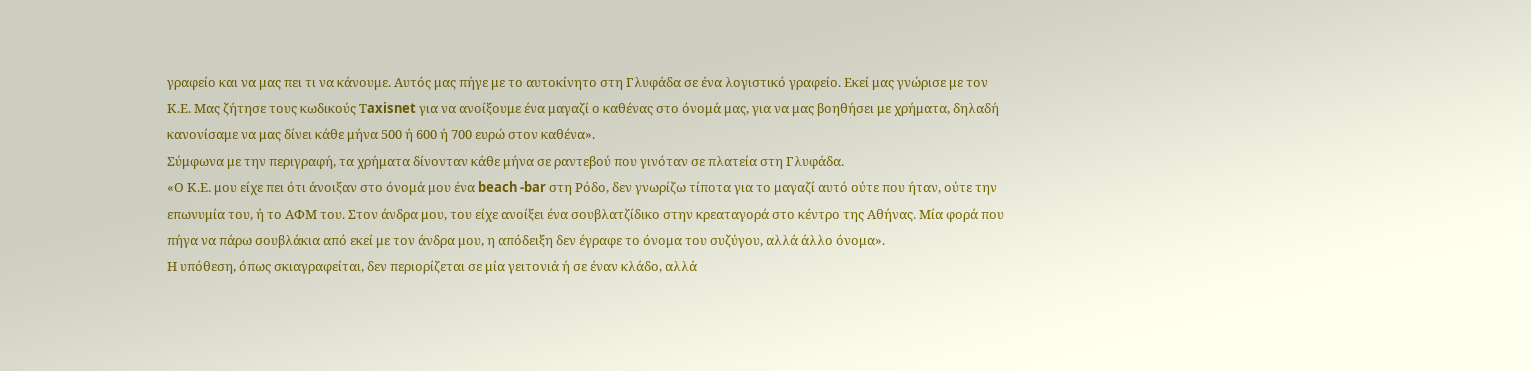γραφείο και να μας πει τι να κάνουμε. Αυτός μας πήγε με το αυτοκίνητο στη Γλυφάδα σε ένα λογιστικό γραφείο. Εκεί μας γνώρισε με τον Κ.Ε. Μας ζήτησε τους κωδικούς Τaxisnet για να ανοίξουμε ένα μαγαζί ο καθένας στο όνομά μας, για να μας βοηθήσει με χρήματα, δηλαδή κανονίσαμε να μας δίνει κάθε μήνα 500 ή 600 ή 700 ευρώ στον καθένα».
Σύμφωνα με την περιγραφή, τα χρήματα δίνονταν κάθε μήνα σε ραντεβού που γινόταν σε πλατεία στη Γλυφάδα.
«Ο Κ.Ε. μου είχε πει ότι άνοιξαν στο όνομά μου ένα beach -bar στη Ρόδο, δεν γνωρίζω τίποτα για το μαγαζί αυτό ούτε που ήταν, ούτε την επωνυμία του, ή το ΑΦΜ του. Στον άνδρα μου, του είχε ανοίξει ένα σουβλατζίδικο στην κρεαταγορά στο κέντρο της Αθήνας. Μία φορά που πήγα να πάρω σουβλάκια από εκεί με τον άνδρα μου, η απόδειξη δεν έγραφε το όνομα του συζύγου, αλλά άλλο όνομα».
Η υπόθεση, όπως σκιαγραφείται, δεν περιορίζεται σε μία γειτονιά ή σε έναν κλάδο, αλλά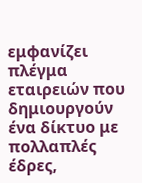εμφανίζει πλέγμα εταιρειών που δημιουργούν ένα δίκτυο με πολλαπλές έδρες,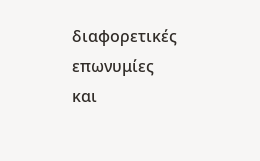διαφορετικές επωνυμίες και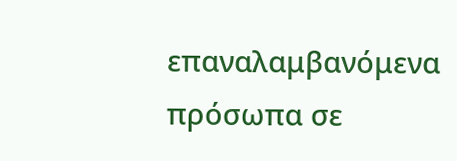επαναλαμβανόμενα πρόσωπα σε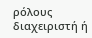ρόλους διαχειριστή ή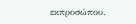εκπροσώπου.